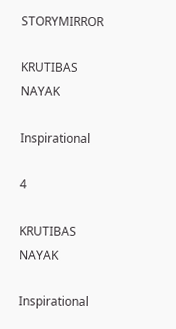STORYMIRROR

KRUTIBAS NAYAK

Inspirational

4

KRUTIBAS NAYAK

Inspirational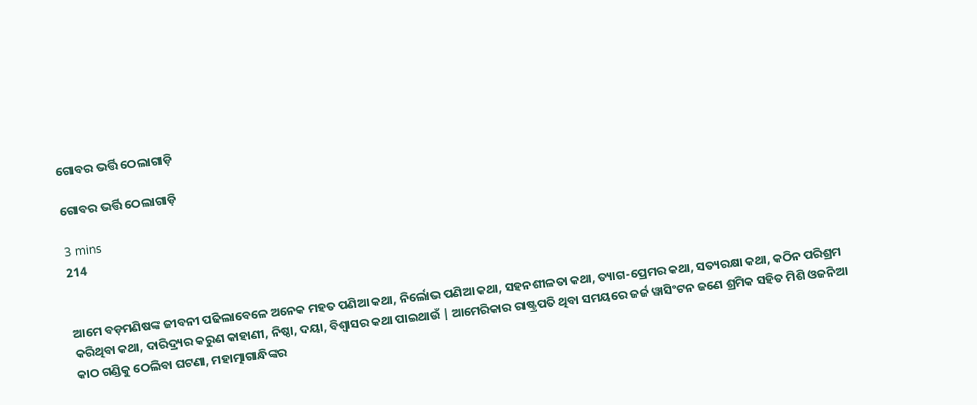ଗୋବର ଭର୍ତ୍ତି ଠେଲାଗାଡ଼ି

ଗୋବର ଭର୍ତ୍ତି ଠେଲାଗାଡ଼ି

3 mins
214


ଆମେ ବଡ଼ମଣିଷଙ୍କ ଜୀବନୀ ପଢିଲାବେଳେ ଅନେକ ମହତ ପଣିଆ କଥା, ନିର୍ଲୋଭ ପଣିଆ କଥା, ସହନଶୀଳତା କଥା, ତ୍ୟାଗ-ପ୍ରେମର କଥା, ସତ୍ୟରକ୍ଷା କଥା, କଠିନ ପରିଶ୍ରମ କରିଥିବା କଥା, ଦାରିଦ୍ର୍ୟର କରୁଣ କାହାଣୀ, ନିଷ୍ଠା, ଦୟା, ବିଶ୍ଵାସର କଥା ପାଇଥାଉଁ | ଆମେରିକାର ରାଷ୍ଟ୍ରପତି ଥିବା ସମୟରେ ଜର୍ଜ ୱାସିଂଟନ ଜଣେ ଶ୍ରମିକ ସହିତ ମିଶି ଓଜନିଆ କାଠ ଗଣ୍ଡିକୁ ଠେଲିବା ଘଟଣା, ମହାତ୍ମାଗାନ୍ଧିଙ୍କର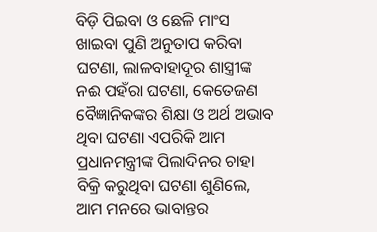ବିଡ଼ି ପିଇବା ଓ ଛେଳି ମାଂସ ଖାଇବା ପୁଣି ଅନୁତାପ କରିବା ଘଟଣା, ଲାଳବାହାଦୂର ଶାସ୍ତ୍ରୀଙ୍କ ନଈ ପହଁରା ଘଟଣା, କେତେଜଣ ବୈଜ୍ଞାନିକଙ୍କର ଶିକ୍ଷା ଓ ଅର୍ଥ ଅଭାବ ଥିବା ଘଟଣା ଏପରିକି ଆମ ପ୍ରଧାନମନ୍ତ୍ରୀଙ୍କ ପିଲାଦିନର ଚାହା ବିକ୍ରି କରୁଥିବା ଘଟଣା ଶୁଣିଲେ, ଆମ ମନରେ ଭାବାନ୍ତର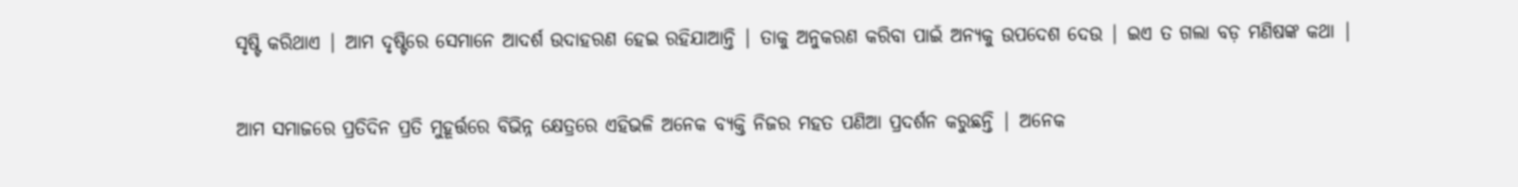ସୃଷ୍ଟି କରିଥାଏ | ଆମ ଦୃଷ୍ଟିରେ ସେମାନେ ଆଦର୍ଶ ଉଦାହରଣ ହେଇ ରହିଯାଆନ୍ତି | ତାକୁ ଅନୁକରଣ କରିବା ପାଇଁ ଅନ୍ୟକୁ ଉପଦେଶ ଦେଉ | ଇଏ ତ ଗଲା ବଡ଼ ମଣିଷଙ୍କ କଥା |

ଆମ ସମାଜରେ ପ୍ରତିଦିନ ପ୍ରତି ମୁହୂର୍ତ୍ତରେ ବିଭିନ୍ନ କ୍ଷେତ୍ରରେ ଏହିଭଳି ଅନେକ ବ୍ୟକ୍ତି ନିଜର ମହତ ପଣିଆ ପ୍ରଦର୍ଶନ କରୁଛନ୍ତି | ଅନେକ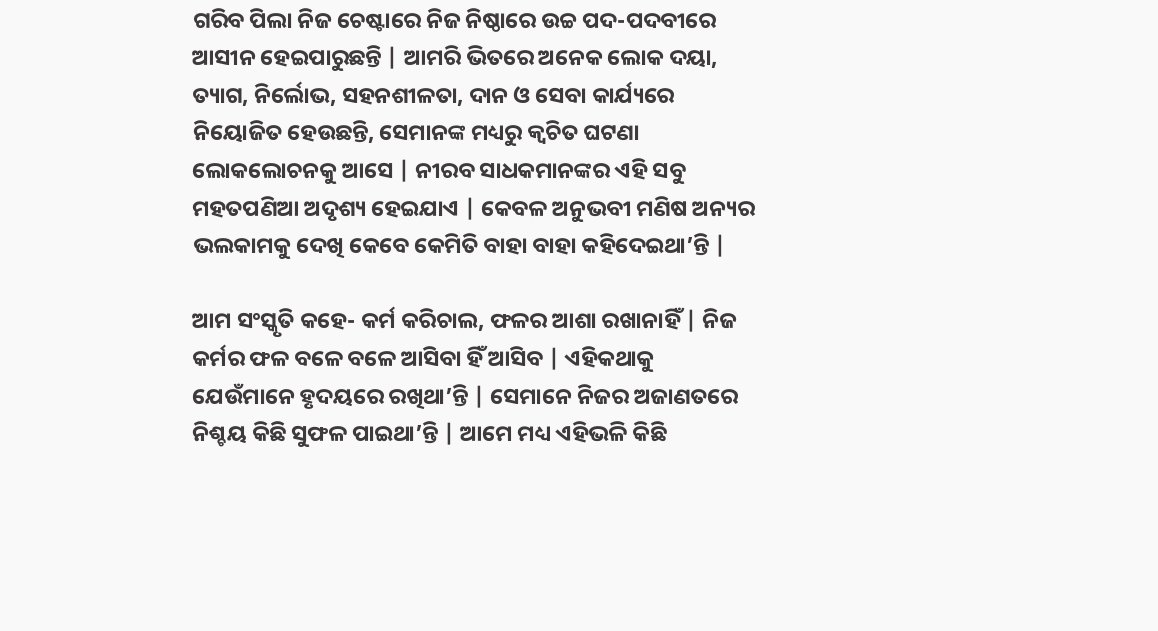ଗରିବ ପିଲା ନିଜ ଚେଷ୍ଟାରେ ନିଜ ନିଷ୍ଠାରେ ଉଚ୍ଚ ପଦ-ପଦବୀରେ ଆସୀନ ହେଇପାରୁଛନ୍ତି | ଆମରି ଭିତରେ ଅନେକ ଲୋକ ଦୟା, ତ୍ୟାଗ, ନିର୍ଲୋଭ, ସହନଶୀଳତା, ଦାନ ଓ ସେବା କାର୍ଯ୍ୟରେ ନିୟୋଜିତ ହେଉଛନ୍ତି, ସେମାନଙ୍କ ମଧ୍ୟରୁ କ୍ଵଚିତ ଘଟଣା ଲୋକଲୋଚନକୁ ଆସେ | ନୀରବ ସାଧକମାନଙ୍କର ଏହି ସବୁ ମହତପଣିଆ ଅଦୃଶ୍ୟ ହେଇଯାଏ | କେବଳ ଅନୁଭବୀ ମଣିଷ ଅନ୍ୟର ଭଲକାମକୁ ଦେଖି କେବେ କେମିତି ବାହା ବାହା କହିଦେଇଥା’ନ୍ତି |

ଆମ ସଂସ୍କୃତି କହେ- କର୍ମ କରିଚାଲ, ଫଳର ଆଶା ରଖାନାହିଁ | ନିଜ କର୍ମର ଫଳ ବଳେ ବଳେ ଆସିବା ହିଁ ଆସିବ | ଏହିକଥାକୁ ଯେଉଁମାନେ ହୃଦୟରେ ରଖିଥା’ନ୍ତି | ସେମାନେ ନିଜର ଅଜାଣତରେ ନିଶ୍ଚୟ କିଛି ସୁଫଳ ପାଇଥା’ନ୍ତି | ଆମେ ମଧ୍ୟ ଏହିଭଳି କିଛି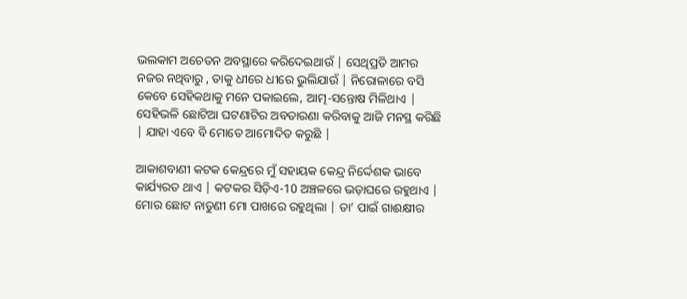ଭଲକାମ ଅଚେତନ ଅବସ୍ଥାରେ କରିଦେଇଥାଉଁ | ସେଥିପ୍ରତି ଆମର ନଜର ନଥିବାରୁ , ତାକୁ ଧୀରେ ଧୀରେ ଭୁଲିଯାଉଁ | ନିରୋଳାରେ ବସି କେବେ ସେହିକଥାକୁ ମନେ ପକାଇଲେ, ଆତ୍ମ-ସନ୍ତୋଷ ମିଳିଥାଏ | ସେହିଭଳି ଛୋଟିଆ ଘଟଣାଟିର ଅବତାରଣା କରିବାକୁ ଆଜି ମନସ୍ଥ କରିଛି | ଯାହା ଏବେ ବି ମୋତେ ଆମୋଦିତ କରୁଛି |

ଆକାଶବାଣୀ କଟକ କେନ୍ଦ୍ରରେ ମୁଁ ସହାୟକ କେନ୍ଦ୍ର ନିର୍ଦ୍ଦେଶକ ଭାବେ କାର୍ଯ୍ୟରତ ଥାଏ | କଟକର ସିଡ଼ିଏ-10 ଅଞ୍ଚଳରେ ଭଡ଼ାଘରେ ରହୁଥାଏ | ମୋର ଛୋଟ ନାତୁଣୀ ମୋ ପାଖରେ ରହୁଥିଲା | ତା’ ପାଇଁ ଗାଈକ୍ଷୀର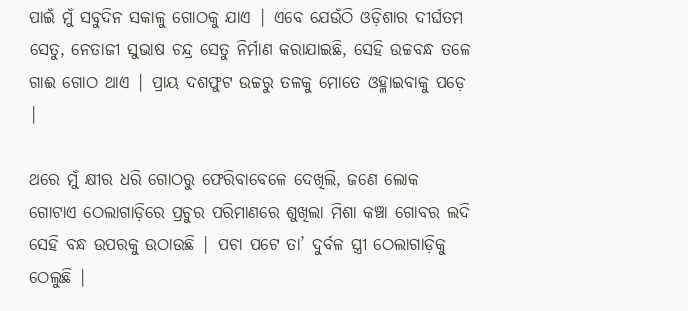ପାଇଁ ମୁଁ ସବୁଦିନ ସକାଳୁ ଗୋଠକୁ ଯାଏ | ଏବେ ଯେଉଁଠି ଓଡ଼ିଶାର ଦୀର୍ଘତମ ସେତୁ, ନେତାଜୀ ସୁଭାଷ ଚନ୍ଦ୍ର ସେତୁ ନିର୍ମାଣ କରାଯାଇଛି, ସେହି ଉଚ୍ଚବନ୍ଧ ତଳେ ଗାଈ ଗୋଠ ଥାଏ | ପ୍ରାୟ ଦଶଫୁଟ ଉଚ୍ଚରୁ ତଳକୁ ମୋତେ ଓହ୍ଳାଇବାକୁ ପଡ଼େ |

ଥରେ ମୁଁ କ୍ଷୀର ଧରି ଗୋଠରୁ ଫେରିବାବେଳେ ଦେଖିଲି, ଜଣେ ଲୋକ ଗୋଟାଏ ଠେଲାଗାଡ଼ିରେ ପ୍ରଚୁର ପରିମାଣରେ ଶୁଖିଲା ମିଶା କଞ୍ଚା ଗୋବର ଲଦି ସେହି ବନ୍ଧ ଉପରକୁ ଉଠାଉଛି | ପଚା ପଟେ ତା’ ଦୁର୍ବଳ ସ୍ତ୍ରୀ ଠେଲାଗାଡ଼ିକୁ ଠେଲୁଛି |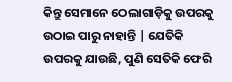କିନ୍ତୁ ସେମାନେ ଠେଲାଗାଡ଼ିକୁ ଉପରକୁ ଉଠାଇ ପାରୁ ନାହାନ୍ତି | ଯେତିକି ଉପରକୁ ଯାଉଛି, ପୁଣି ସେତିକି ଫେରି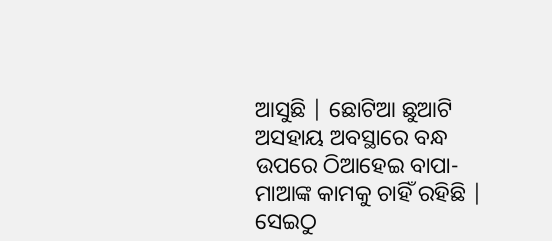ଆସୁଛି | ଛୋଟିଆ ଛୁଆଟି ଅସହାୟ ଅବସ୍ଥାରେ ବନ୍ଧ ଉପରେ ଠିଆହେଇ ବାପା-ମାଆଙ୍କ କାମକୁ ଚାହିଁ ରହିଛି | ସେଇଠୁ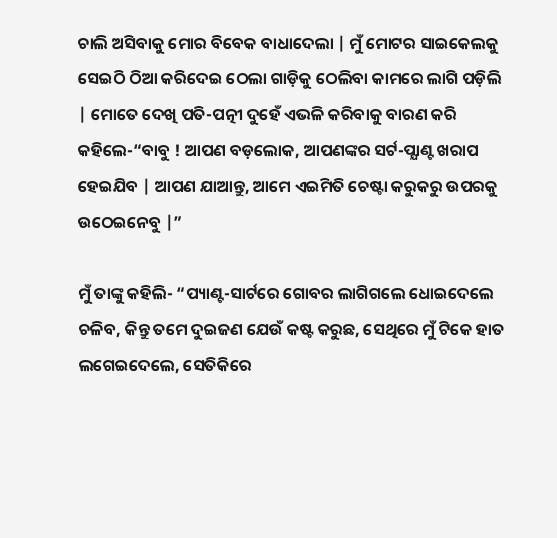ଚାଲି ଅସିବାକୁ ମୋର ବିବେକ ବାଧାଦେଲା | ମୁଁ ମୋଟର ସାଇକେଲକୁ ସେଇଠି ଠିଆ କରିଦେଇ ଠେଲା ଗାଡ଼ିକୁ ଠେଲିବା କାମରେ ଲାଗି ପଡ଼ିଲି | ମୋତେ ଦେଖି ପତି-ପତ୍ନୀ ଦୁହେଁ ଏଭଳି କରିବାକୁ ବାରଣ କରି କହିଲେ-“ବାବୁ ! ଆପଣ ବଡ଼ଲୋକ, ଆପଣଙ୍କର ସର୍ଟ-ପ୍ଯାଣ୍ଟ ଖରାପ ହେଇଯିବ | ଆପଣ ଯାଆନ୍ତୁ, ଆମେ ଏଇମିତି ଚେଷ୍ଟା କରୁକରୁ ଉପରକୁ ଉଠେଇନେବୁ |”

ମୁଁ ତାଙ୍କୁ କହିଲି- “ପ୍ୟାଣ୍ଟ-ସାର୍ଟରେ ଗୋବର ଲାଗିଗଲେ ଧୋଇଦେଲେ ଚଳିବ, କିନ୍ତୁ ତମେ ଦୁଇଜଣ ଯେଉଁ କଷ୍ଟ କରୁଛ, ସେଥିରେ ମୁଁ ଟିକେ ହାତ ଲଗେଇଦେଲେ, ସେତିକିରେ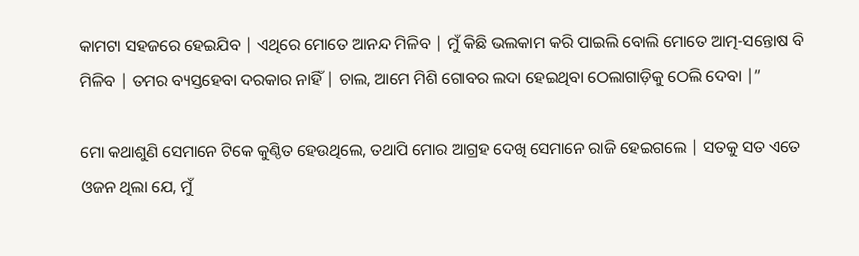କାମଟା ସହଜରେ ହେଇଯିବ | ଏଥିରେ ମୋତେ ଆନନ୍ଦ ମିଳିବ | ମୁଁ କିଛି ଭଲକାମ କରି ପାଇଲି ବୋଲି ମୋତେ ଆତ୍ମ-ସନ୍ତୋଷ ବି ମିଳିବ | ତମର ବ୍ୟସ୍ତହେବା ଦରକାର ନାହିଁ | ଚାଲ, ଆମେ ମିଶି ଗୋବର ଲଦା ହେଇଥିବା ଠେଲାଗାଡ଼ିକୁ ଠେଲି ଦେବା |”

ମୋ କଥାଶୁଣି ସେମାନେ ଟିକେ କୁଣ୍ଠିତ ହେଉଥିଲେ, ତଥାପି ମୋର ଆଗ୍ରହ ଦେଖି ସେମାନେ ରାଜି ହେଇଗଲେ | ସତକୁ ସତ ଏତେ ଓଜନ ଥିଲା ଯେ, ମୁଁ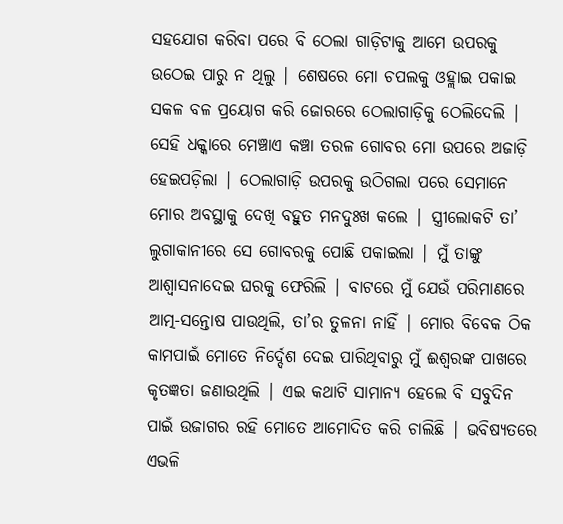ସହଯୋଗ କରିବା ପରେ ବି ଠେଲା ଗାଡ଼ିଟାକୁ ଆମେ ଉପରକୁ ଉଠେଇ ପାରୁ ନ ଥିଲୁ | ଶେଷରେ ମୋ ଚପଲକୁ ଓହ୍ଲାଇ ପକାଇ ସକଳ ବଳ ପ୍ରୟୋଗ କରି ଜୋରରେ ଠେଲାଗାଡ଼ିକୁ ଠେଲିଦେଲି | ସେହି ଧକ୍କାରେ ମେଞ୍ଚାଏ କଞ୍ଚା ତରଳ ଗୋବର ମୋ ଉପରେ ଅଜାଡ଼ି ହେଇପଡ଼ିଲା | ଠେଲାଗାଡ଼ି ଉପରକୁ ଉଠିଗଲା ପରେ ସେମାନେ ମୋର ଅବସ୍ଥାକୁ ଦେଖି ବହୁତ ମନଦୁଃଖ କଲେ | ସ୍ତ୍ରୀଲୋକଟି ତା’ ଲୁଗାକାନୀରେ ସେ ଗୋବରକୁ ପୋଛି ପକାଇଲା | ମୁଁ ତାଙ୍କୁ ଆଶ୍ଵାସନାଦେଇ ଘରକୁ ଫେରିଲି | ବାଟରେ ମୁଁ ଯେଉଁ ପରିମାଣରେ ଆତ୍ମ-ସନ୍ତୋଷ ପାଉଥିଲି, ତା’ର ତୁଳନା ନାହିଁ | ମୋର ବିବେକ ଠିକ କାମପାଇଁ ମୋତେ ନିର୍ଦ୍ଦେଶ ଦେଇ ପାରିଥିବାରୁ ମୁଁ ଈଶ୍ଵରଙ୍କ ପାଖରେ କୃତଜ୍ଞତା ଜଣାଉଥିଲି | ଏଇ କଥାଟି ସାମାନ୍ୟ ହେଲେ ବି ସବୁଦିନ ପାଇଁ ଉଜାଗର ରହି ମୋତେ ଆମୋଦିତ କରି ଚାଲିଛି | ଭବିଷ୍ୟତରେ ଏଭଳି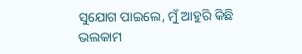ସୁଯୋଗ ପାଇଲେ, ମୁଁ ଆହୁରି କିଛି ଭଲକାମ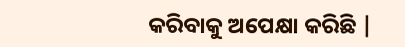କରିବାକୁ ଅପେକ୍ଷା କରିଛି |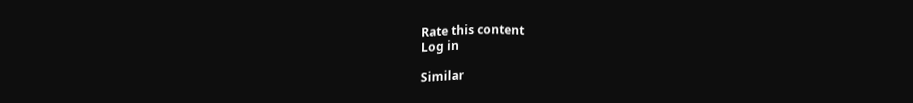Rate this content
Log in

Similar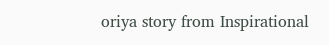oriya story from Inspirational